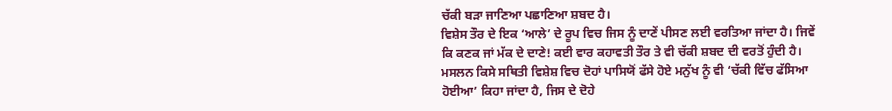ਚੱਕੀ ਬੜਾ ਜਾਣਿਆ ਪਛਾਣਿਆ ਸ਼ਬਦ ਹੈ।
ਵਿਸ਼ੇਸ ਤੌਰ ਦੇ ਇਕ ‘ਆਲੇ’ ਦੇ ਰੂਪ ਵਿਚ ਜਿਸ ਨੂੰ ਦਾਣੇਂ ਪੀਸਣ ਲਈ ਵਰਤਿਆ ਜਾਂਦਾ ਹੈ। ਜਿਵੇਂ
ਕਿ ਕਣਕ ਜਾਂ ਮੱਕ ਦੇ ਦਾਣੇ! ਕਈ ਵਾਰ ਕਹਾਵਤੀ ਤੌਰ ਤੇ ਵੀ ਚੱਕੀ ਸ਼ਬਦ ਦੀ ਵਰਤੋਂ ਹੁੰਦੀ ਹੈ।
ਮਸਲਨ ਕਿਸੇ ਸਥਿਤੀ ਵਿਸ਼ੇਸ਼ ਵਿਚ ਦੋਹਾਂ ਪਾਸਿਯੋਂ ਫੱਸੇ ਹੋਏ ਮਨੁੱਖ ਨੂੰ ਵੀ ‘ਚੱਕੀ ਵਿੱਚ ਫੱਸਿਆ
ਹੋਈਆ’ ਕਿਹਾ ਜਾਂਦਾ ਹੈ, ਜਿਸ ਦੇ ਦੋਹੇ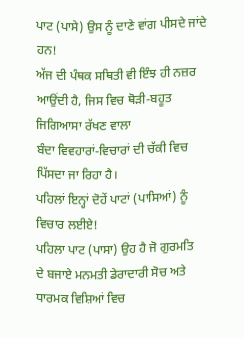ਪਾਟ (ਪਾਸੇ) ਉਸ ਨੂੰ ਦਾਣੇ ਵਾਂਗ ਪੀਸਦੇ ਜਾਂਦੇ ਹਨ!
ਅੱਜ ਦੀ ਪੰਥਕ ਸਥਿਤੀ ਵੀ ਇੰਝ ਹੀ ਨਜ਼ਰ ਆਉਂਦੀ ਹੈ, ਜਿਸ ਵਿਚ ਥੋੜੀ-ਬਹੂਤ ਜਿਗਿਆਸਾ ਰੱਖਣ ਵਾਲਾ
ਬੰਦਾ ਵਿਵਹਾਰਾਂ-ਵਿਚਾਰਾਂ ਦੀ ਚੱਕੀ ਵਿਚ ਪਿੱਸਦਾ ਜਾ ਰਿਹਾ ਹੈ।
ਪਹਿਲਾਂ ਇਨ੍ਹਾਂ ਦੋਹੇਂ ਪਾਟਾਂ (ਪਾਸਿਆਂ) ਨੂੰ ਵਿਚਾਰ ਲਈਏ!
ਪਹਿਲਾ ਪਾਟ (ਪਾਸਾ) ਉਹ ਹੈ ਜੋ ਗੁਰਮਤਿ
ਦੇ ਬਜਾਏ ਮਨਮਤੀ ਡੇਰਾਦਾਰੀ ਸੋਚ ਅਤੇ ਧਾਰਮਕ ਵਿਸ਼ਿਆਂ ਵਿਚ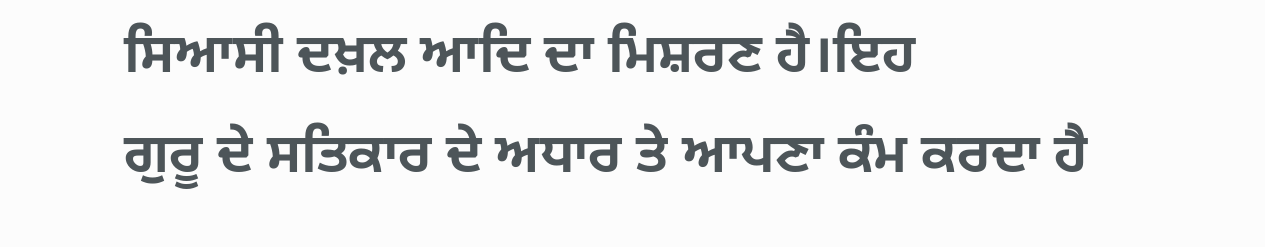ਸਿਆਸੀ ਦਖ਼ਲ ਆਦਿ ਦਾ ਮਿਸ਼ਰਣ ਹੈ।ਇਹ
ਗੁਰੂ ਦੇ ਸਤਿਕਾਰ ਦੇ ਅਧਾਰ ਤੇ ਆਪਣਾ ਕੰਮ ਕਰਦਾ ਹੈ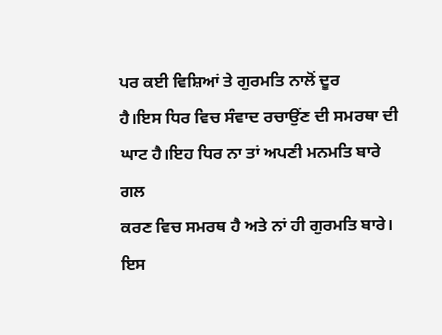ਪਰ ਕਈ ਵਿਸ਼ਿਆਂ ਤੇ ਗੁਰਮਤਿ ਨਾਲੋਂ ਦੂਰ
ਹੈ।ਇਸ ਧਿਰ ਵਿਚ ਸੰਵਾਦ ਰਚਾਉਂਣ ਦੀ ਸਮਰਥਾ ਦੀ ਘਾਟ ਹੈ।ਇਹ ਧਿਰ ਨਾ ਤਾਂ ਅਪਣੀ ਮਨਮਤਿ ਬਾਰੇ ਗਲ
ਕਰਣ ਵਿਚ ਸਮਰਥ ਹੈ ਅਤੇ ਨਾਂ ਹੀ ਗੁਰਮਤਿ ਬਾਰੇ। ਇਸ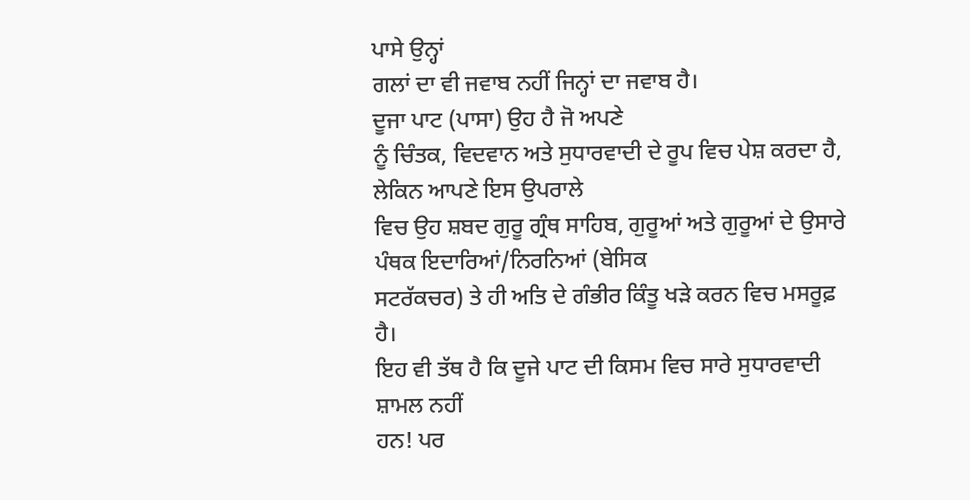ਪਾਸੇ ਉਨ੍ਹਾਂ
ਗਲਾਂ ਦਾ ਵੀ ਜਵਾਬ ਨਹੀਂ ਜਿਨ੍ਹਾਂ ਦਾ ਜਵਾਬ ਹੈ।
ਦੂਜਾ ਪਾਟ (ਪਾਸਾ) ਉਹ ਹੈ ਜੋ ਅਪਣੇ
ਨੂੰ ਚਿੰਤਕ, ਵਿਦਵਾਨ ਅਤੇ ਸੁਧਾਰਵਾਦੀ ਦੇ ਰੂਪ ਵਿਚ ਪੇਸ਼ ਕਰਦਾ ਹੈ, ਲੇਕਿਨ ਆਪਣੇ ਇਸ ਉਪਰਾਲੇ
ਵਿਚ ਉਹ ਸ਼ਬਦ ਗੁਰੂ ਗ੍ਰੰਥ ਸਾਹਿਬ, ਗੁਰੂਆਂ ਅਤੇ ਗੁਰੂਆਂ ਦੇ ਉਸਾਰੇ ਪੰਥਕ ਇਦਾਰਿਆਂ/ਨਿਰਨਿਆਂ (ਬੇਸਿਕ
ਸਟਰੱਕਚਰ) ਤੇ ਹੀ ਅਤਿ ਦੇ ਗੰਭੀਰ ਕਿੰਤੂ ਖੜੇ ਕਰਨ ਵਿਚ ਮਸਰੂਫ਼ ਹੈ।
ਇਹ ਵੀ ਤੱਥ ਹੈ ਕਿ ਦੂਜੇ ਪਾਟ ਦੀ ਕਿਸਮ ਵਿਚ ਸਾਰੇ ਸੁਧਾਰਵਾਦੀ ਸ਼ਾਮਲ ਨਹੀਂ
ਹਨ! ਪਰ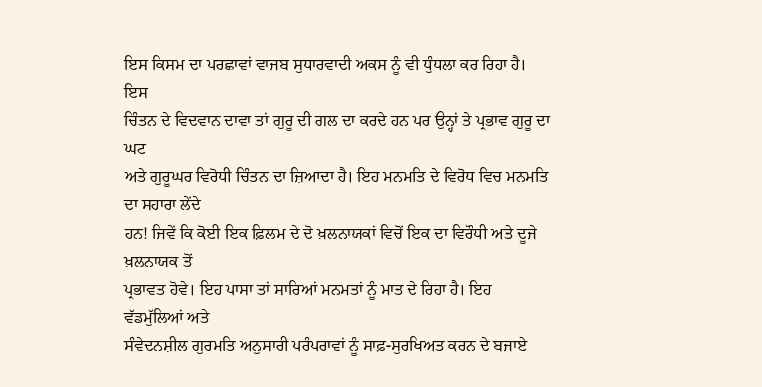ਇਸ ਕਿਸਮ ਦਾ ਪਰਛਾਵਾਂ ਵਾਜਬ ਸੁਧਾਰਵਾਦੀ ਅਕਸ ਨੂੰ ਵੀ ਧੁੰਧਲਾ ਕਰ ਰਿਹਾ ਹੈ। ਇਸ
ਚਿੰਤਨ ਦੇ ਵਿਦਵਾਨ ਦਾਵਾ ਤਾਂ ਗੁਰੂ ਦੀ ਗਲ ਦਾ ਕਰਦੇ ਹਨ ਪਰ ਉਨ੍ਹਾਂ ਤੇ ਪ੍ਰਭਾਵ ਗੁਰੂ ਦਾ ਘਟ
ਅਤੇ ਗੁਰੂਘਰ ਵਿਰੋਧੀ ਚਿੰਤਨ ਦਾ ਜ਼ਿਆਦਾ ਹੈ। ਇਹ ਮਨਮਤਿ ਦੇ ਵਿਰੋਧ ਵਿਚ ਮਨਮਤਿ ਦਾ ਸਹਾਰਾ ਲੇਂਦੇ
ਹਨ! ਜਿਵੇਂ ਕਿ ਕੋਈ ਇਕ ਫ਼ਿਲਮ ਦੇ ਦੋ ਖ਼ਲਨਾਯਕਾਂ ਵਿਚੋਂ ਇਕ ਦਾ ਵਿਰੌਧੀ ਅਤੇ ਦੂਜੇ ਖ਼ਲਨਾਯਕ ਤੋਂ
ਪ੍ਰਭਾਵਤ ਹੋਵੇ। ਇਹ ਪਾਸਾ ਤਾਂ ਸਾਰਿਆਂ ਮਨਮਤਾਂ ਨੂੰ ਮਾਤ ਦੇ ਰਿਹਾ ਹੈ। ਇਹ ਵੱਡਮੁੱਲਿਆਂ ਅਤੇ
ਸੰਵੇਦਨਸ਼ੀਲ ਗੁਰਮਤਿ ਅਨੁਸਾਰੀ ਪਰੰਪਰਾਵਾਂ ਨੂੰ ਸਾਫ਼-ਸੁਰਖਿਅਤ ਕਰਨ ਦੇ ਬਜਾਏ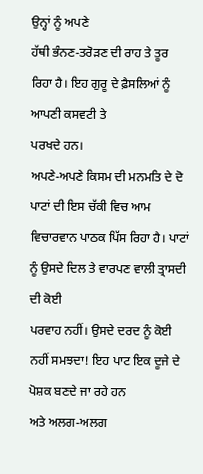ਉਨ੍ਹਾਂ ਨੂੰ ਅਪਣੇ
ਹੱਥੀ ਭੰਨਣ-ਤਰੋੜਣ ਦੀ ਰਾਹ ਤੇ ਤੂਰ ਰਿਹਾ ਹੈ। ਇਹ ਗੁਰੂ ਦੇ ਫ਼ੈਸਲਿਆਂ ਨੂੰ ਆਪਣੀ ਕਸਵਟੀ ਤੇ
ਪਰਖਦੇ ਹਨ।
ਅਪਣੇ-ਅਪਣੇ ਕਿਸਮ ਦੀ ਮਨਮਤਿ ਦੇ ਦੋ ਪਾਟਾਂ ਦੀ ਇਸ ਚੱਕੀ ਵਿਚ ਆਮ
ਵਿਚਾਰਵਾਨ ਪਾਠਕ ਪਿੱਸ ਰਿਹਾ ਹੈ। ਪਾਟਾਂ ਨੂੰ ਉਸਦੇ ਦਿਲ ਤੇ ਵਾਰਪਣ ਵਾਲੀ ਤ੍ਰਾਸਦੀ ਦੀ ਕੋਈ
ਪਰਵਾਹ ਨਹੀਂ। ਉਸਦੇ ਦਰਦ ਨੂੰ ਕੋਈ ਨਹੀਂ ਸਮਝਦਾ! ਇਹ ਪਾਟ ਇਕ ਦੂਜੇ ਦੇ ਪੋਸ਼ਕ ਬਣਦੇ ਜਾ ਰਹੇ ਹਨ
ਅਤੇ ਅਲਗ-ਅਲਗ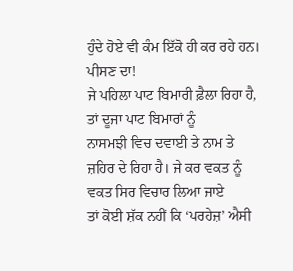ਹੁੰਦੇ ਹੋਏ ਵੀ ਕੰਮ ਇੱਕੋ ਹੀ ਕਰ ਰਹੇ ਹਨ। ਪੀਸਣ ਦਾ!
ਜੇ ਪਹਿਲਾ ਪਾਟ ਬਿਮਾਰੀ ਫ਼ੈਲਾ ਰਿਹਾ ਹੈ, ਤਾਂ ਦੂਜਾ ਪਾਟ ਬਿਮਾਰਾਂ ਨੂੰ
ਨਾਸਮਝੀ ਵਿਚ ਦਵਾਈ ਤੇ ਨਾਮ ਤੇ ਜ਼ਹਿਰ ਦੇ ਰਿਹਾ ਹੈ। ਜੇ ਕਰ ਵਕਤ ਨੂੰ ਵਕਤ ਸਿਰ ਵਿਚਾਰ ਲਿਆ ਜਾਏ
ਤਾਂ ਕੋਈ ਸ਼ੱਕ ਨਹੀਂ ਕਿ ‘ਪਰਹੇਜ਼’ ਐਸੀ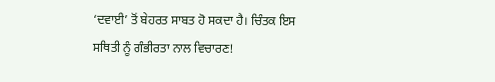‘ਦਵਾਈ’ ਤੋਂ ਬੇਹਰਤ ਸਾਬਤ ਹੋ ਸਕਦਾ ਹੈ। ਚਿੰਤਕ ਇਸ
ਸਥਿਤੀ ਨੂੰ ਗੰਭੀਰਤਾ ਨਾਲ ਵਿਚਾਰਣ!